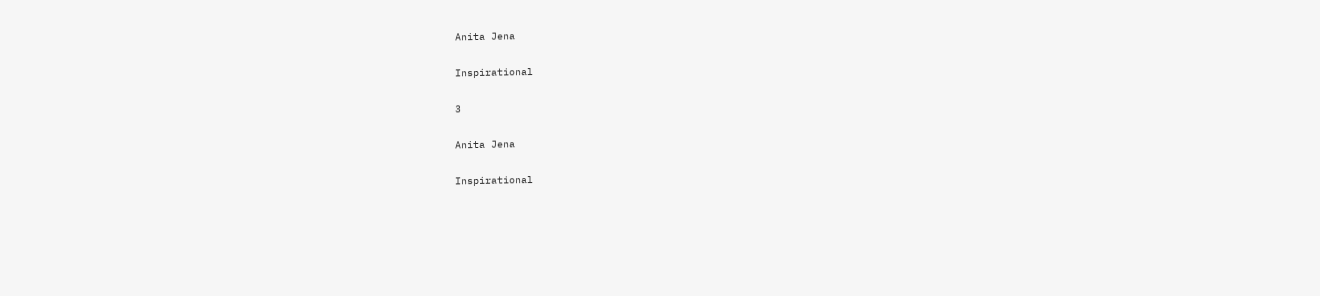Anita Jena

Inspirational

3

Anita Jena

Inspirational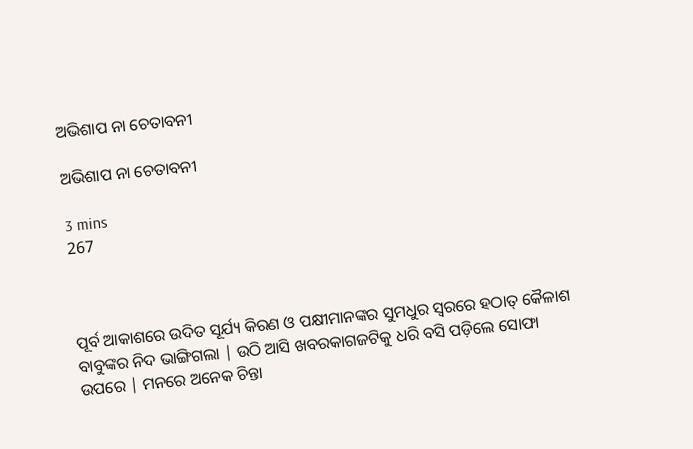ଅଭିଶାପ ନା ଚେତାବନୀ

ଅଭିଶାପ ନା ଚେତାବନୀ

3 mins
267



ପୂର୍ବ ଆକାଶରେ ଉଦିତ ସୂର୍ଯ୍ୟ କିରଣ ଓ ପକ୍ଷୀମାନଙ୍କର ସୁମଧୁର ସ୍ଵରରେ ହଠାତ୍ କୈଳାଶ ବାବୁଙ୍କର ନିଦ ଭାଙ୍ଗିଗଲା | ଉଠି ଆସି ଖବରକାଗଜଟିକୁ ଧରି ବସି ପଡ଼ିଲେ ସୋଫା ଉପରେ | ମନରେ ଅନେକ ଚିନ୍ତା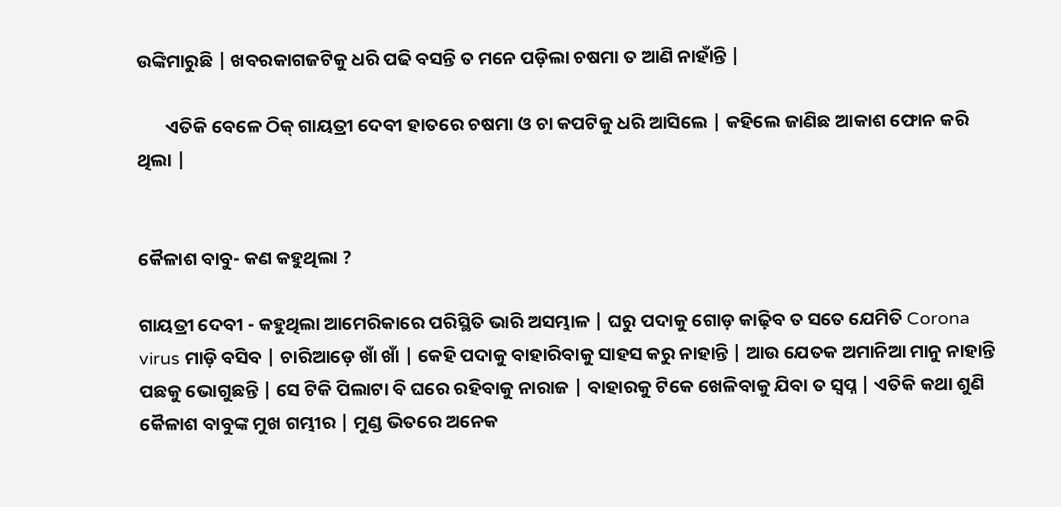ଉଙ୍କିମାରୁଛି | ଖବରକାଗଜଟିକୁ ଧରି ପଢି ବସନ୍ତି ତ ମନେ ପଡ଼ିଲା ଚଷମା ତ ଆଣି ନାହାଁନ୍ତି |

       ଏତିକି ବେଳେ ଠିକ୍ ଗାୟତ୍ରୀ ଦେବୀ ହାତରେ ଚଷମା ଓ ଚା କପଟିକୁ ଧରି ଆସିଲେ | କହିଲେ ଜାଣିଛ ଆକାଶ ଫୋନ କରି ଥିଲା |


କୈଳାଶ ବାବୁ- କଣ କହୁଥିଲା ?

ଗାୟତ୍ରୀ ଦେବୀ - କହୁଥିଲା ଆମେରିକାରେ ପରିସ୍ଥିତି ଭାରି ଅସମ୍ଭାଳ | ଘରୁ ପଦାକୁ ଗୋଡ଼ କାଢ଼ିବ ତ ସତେ ଯେମିତି Corona virus ମାଡ଼ି ବସିବ | ଚାରିଆଡ଼େ ଖାଁ ଖାଁ | କେହି ପଦାକୁ ବାହାରିବାକୁ ସାହସ କରୁ ନାହାନ୍ତି | ଆଉ ଯେତକ ଅମାନିଆ ମାନୁ ନାହାନ୍ତି ପଛକୁ ଭୋଗୁଛନ୍ତି | ସେ ଟିକି ପିଲାଟା ବି ଘରେ ରହିବାକୁ ନାରାଜ | ବାହାରକୁ ଟିକେ ଖେଳିବାକୁ ଯିବା ତ ସ୍ଵପ୍ନ | ଏତିକି କଥା ଶୁଣି କୈଳାଶ ବାବୁଙ୍କ ମୁଖ ଗମ୍ଭୀର | ମୁଣ୍ଡ ଭିତରେ ଅନେକ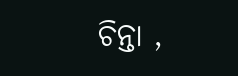ଚିନ୍ତା ,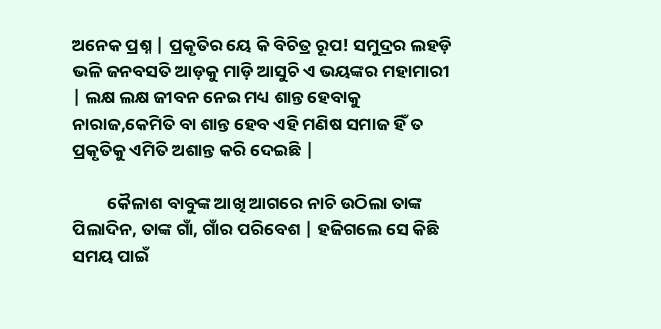ଅନେକ ପ୍ରଶ୍ନ | ପ୍ରକୃତିର ୟେ କି ବିଚିତ୍ର ରୂପ! ସମୁଦ୍ରର ଲହଡ଼ି ଭଳି ଜନବସତି ଆଡ଼କୁ ମାଡ଼ି ଆସୁଚି ଏ ଭୟଙ୍କର ମହାମାରୀ | ଲକ୍ଷ ଲକ୍ଷ ଜୀବନ ନେଇ ମଧ୍ୟ ଶାନ୍ତ ହେବାକୁ ନାରାଜ,କେମିତି ବା ଶାନ୍ତ ହେବ ଏହି ମଣିଷ ସମାଜ ହିଁ ତ ପ୍ରକୃତିକୁ ଏମିତି ଅଶାନ୍ତ କରି ଦେଇଛି |

         କୈଳାଶ ବାବୁଙ୍କ ଆଖି ଆଗରେ ନାଚି ଉଠିଲା ତାଙ୍କ ପିଲାଦିନ, ତାଙ୍କ ଗାଁ, ଗାଁର ପରିବେଶ | ହଜିଗଲେ ସେ କିଛି ସମୟ ପାଇଁ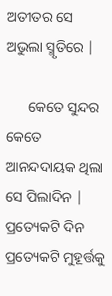ଅତୀତର ସେ ଅଭୁଲା ସ୍ମୃତିରେ |

      କେତେ ସୁନ୍ଦର କେତେ ଆନନ୍ଦଦାୟକ ଥିଲା ସେ ପିଲାଦିନ | ପ୍ରତ୍ୟେକଟି ଦିନ ପ୍ରତ୍ୟେକଟି ମୁହୂର୍ତ୍ତକୁ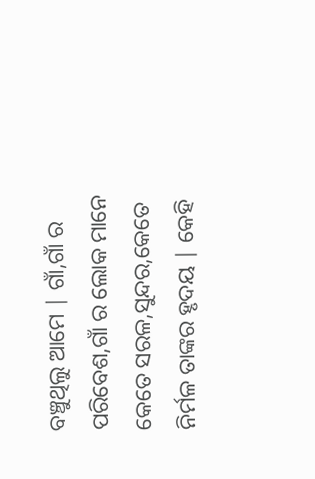ବଞ୍ଚୁଥିଲୁ ଆମେ | ଗାଁ,ଗାଁ ର ପରିବେଶ,ଗାଁ ର ଲୋକ ମାନେ କେତେ ସରଳ,ସୁନ୍ଦର,କେତେ ନିର୍ମଳ ତାଙ୍କର ହୃଦୟ | କେହି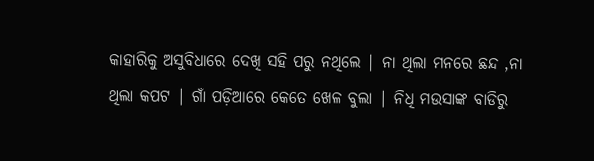କାହାରିକୁ ଅସୁବିଧାରେ ଦେଖି ସହି ପରୁ ନଥିଲେ | ନା ଥିଲା ମନରେ ଛନ୍ଦ ,ନା ଥିଲା କପଟ | ଗାଁ ପଡ଼ିଆରେ କେତେ ଖେଳ ବୁଲା | ନିଧି ମଉସାଙ୍କ ବାଡିରୁ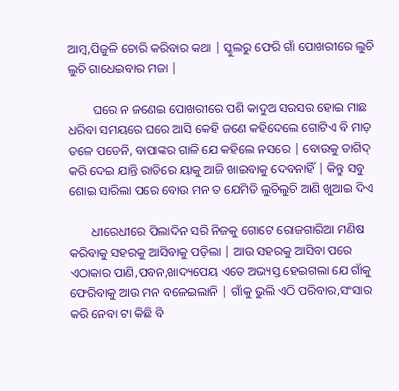ଆମ୍ବ,ପିଜୁଳି ଚୋରି କରିବାର କଥା | ସ୍କୁଲରୁ ଫେରି ଗାଁ ପୋଖରୀରେ ଲୁଚି ଲୁଚି ଗାଧେଇବାର ମଜା |

        ଘରେ ନ ଜଣେଇ ପୋଖରୀରେ ପଶି କାଦୁଅ ସରସର ହୋଇ ମାଛ ଧରିବା ସମୟରେ ଘରେ ଆସି କେହି ଜଣେ କହିଦେଲେ ଗୋଟିଏ ବି ମାଡ଼ ତଳେ ପଡେନି, ବାପାଙ୍କର ଗାଳି ଯେ କହିଲେ ନସରେ | ବୋଉକୁ ତାଗିଦ୍ କରି ଦେଇ ଯାନ୍ତି ରାତିରେ ୟାକୁ ଆଜି ଖାଇବାକୁ ଦେବନାହିଁ | କିନ୍ତୁ ସବୁ ଶୋଇ ସାରିଲା ପରେ ବୋଉ ମନ ତ ଯେମିତି ଲୁଚିଲୁଚି ଆଣି ଖୁଆଇ ଦିଏ

       ଧୀରେଧୀରେ ପିଲାଦିନ ସରି ନିଜକୁ ଗୋଟେ ରୋଜଗାରିଆ ମଣିଷ କରିବାକୁ ସହରକୁ ଆସିବାକୁ ପଡ଼ିଲା | ଆଉ ସହରକୁ ଆସିବା ପରେ ଏଠାକାର ପାଣି,ପବନ,ଖାଦ୍ୟପେୟ ଏତେ ଅଭ୍ୟସ୍ତ ହେଇଗଲା ଯେ ଗାଁକୁ ଫେରିବାକୁ ଆଉ ମନ ବଳେଇଲାନି | ଗାଁକୁ ଭୁଲି ଏଠି ପରିବାର,ସଂସାର କରି ନେବା ଟା କିଛି ବି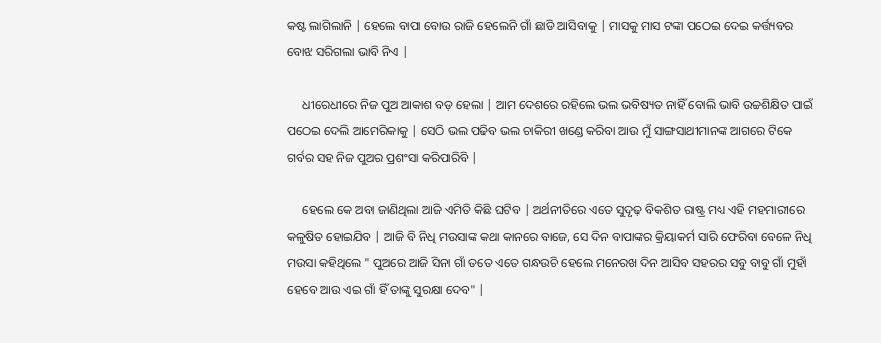କଷ୍ଟ ଲାଗିଲାନି | ହେଲେ ବାପା ବୋଉ ରାଜି ହେଲେନି ଗାଁ ଛାଡି ଆସିବାକୁ | ମାସକୁ ମାସ ଟଙ୍କା ପଠେଇ ଦେଇ କର୍ତ୍ତ୍ୟବର ବୋଝ ସରିଗଲା ଭାବି ନିଏ |

     ଧୀରେଧୀରେ ନିଜ ପୁଅ ଆକାଶ ବଡ଼ ହେଲା | ଆମ ଦେଶରେ ରହିଲେ ଭଲ ଭବିଷ୍ୟତ ନାହିଁ ବୋଲି ଭାବି ଉଚ୍ଚଶିକ୍ଷିତ ପାଇଁ ପଠେଇ ଦେଲି ଆମେରିକାକୁ | ସେଠି ଭଲ ପଢିବ ଭଲ ଚାକିରୀ ଖଣ୍ଡେ କରିବା ଆଉ ମୁଁ ସାଙ୍ଗସାଥୀମାନଙ୍କ ଆଗରେ ଟିକେ ଗର୍ବର ସହ ନିଜ ପୁଅର ପ୍ରଶଂସା କରିପାରିବି |

     ହେଲେ କେ ଅବା ଜାଣିଥିଲା ଆଜି ଏମିତି କିଛି ଘଟିବ | ଅର୍ଥନୀତିରେ ଏତେ ସୁଦୃଢ଼ ବିକଶିତ ରାଷ୍ଟ୍ର ମଧ୍ୟ ଏହି ମହମାରୀରେ କଳୁଷିତ ହୋଇଯିବ | ଆଜି ବି ନିଧି ମଉସାଙ୍କ କଥା କାନରେ ବାଜେ, ସେ ଦିନ ବାପାଙ୍କର କ୍ରିୟାକର୍ମ ସାରି ଫେରିବା ବେଳେ ନିଧି ମଉସା କହିଥିଲେ " ପୁଅରେ ଆଜି ସିନା ଗାଁ ତତେ ଏତେ ଗନ୍ଧଉଚି ହେଲେ ମନେରଖ ଦିନ ଆସିବ ସହରର ସବୁ ବାବୁ ଗାଁ ମୁହାଁ ହେବେ ଆଉ ଏଇ ଗାଁ ହିଁ ତାଙ୍କୁ ସୁରକ୍ଷା ଦେବ" |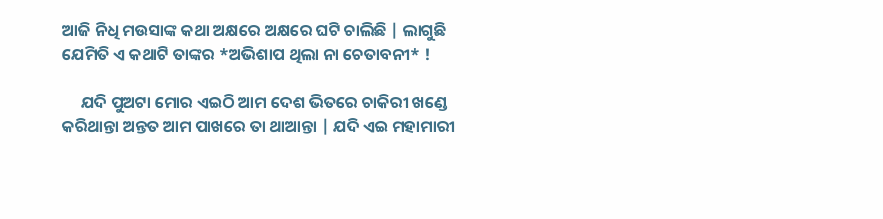ଆଜି ନିଧି ମଉସାଙ୍କ କଥା ଅକ୍ଷରେ ଅକ୍ଷରେ ଘଟି ଚାଲିଛି | ଲାଗୁଛି ଯେମିତି ଏ କଥାଟି ତାଙ୍କର *ଅଭିଶାପ ଥିଲା ନା ଚେତାବନୀ* !

     ଯଦି ପୁଅଟା ମୋର ଏଇଠି ଆମ ଦେଶ ଭିତରେ ଚାକିରୀ ଖଣ୍ଡେ କରିଥାନ୍ତା ଅନ୍ତତ ଆମ ପାଖରେ ତା ଥାଆନ୍ତା | ଯଦି ଏଇ ମହାମାରୀ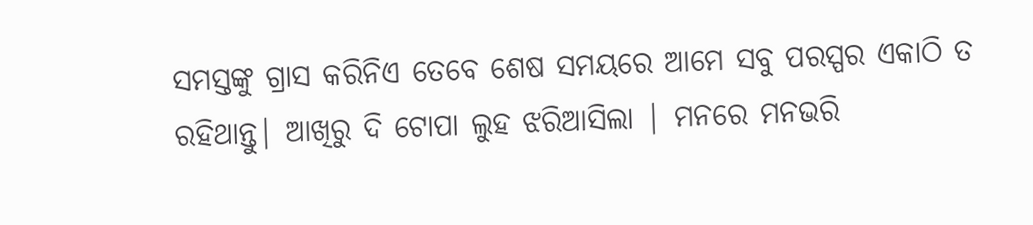ସମସ୍ତଙ୍କୁ ଗ୍ରାସ କରିନିଏ ତେବେ ଶେଷ ସମୟରେ ଆମେ ସବୁ ପରସ୍ପର ଏକାଠି ତ ରହିଥାନ୍ତୁ| ଆଖିରୁ ଦି ଟୋପା ଲୁହ ଝରିଆସିଲା | ମନରେ ମନଭରି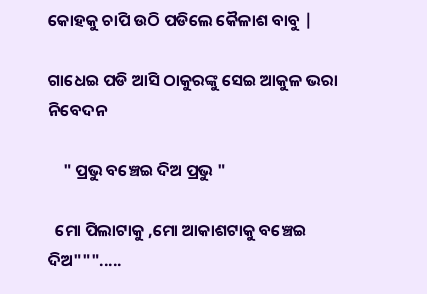କୋହକୁ ଚାପି ଉଠି ପଡିଲେ କୈଳାଶ ବାବୁ |

ଗାଧେଇ ପଡି ଆସି ଠାକୁରଙ୍କୁ ସେଇ ଆକୁଳ ଭରା ନିବେଦନ

    " ପ୍ରଭୁ ବଞ୍ଚେଇ ଦିଅ ପ୍ରଭୁ "

  ମୋ ପିଲାଟାକୁ ,ମୋ ଆକାଶଟାକୁ ବଞ୍ଚେଇ ଦିଅ""".....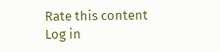Rate this content
Log in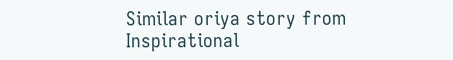Similar oriya story from Inspirational